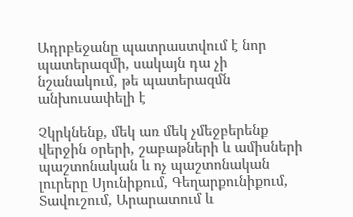Ադրբեջանը պատրաստվում է նոր պատերազմի, սակայն դա չի նշանակում, թե պատերազմն անխուսափելի է

Չկրկնենք, մեկ առ մեկ չմեջբերենք վերջին օրերի, շաբաթների և ամիսների պաշտոնական և ոչ պաշտոնական լուրերը Սյունիքում, Գեղարքունիքում, Տավուշում, Արարատում և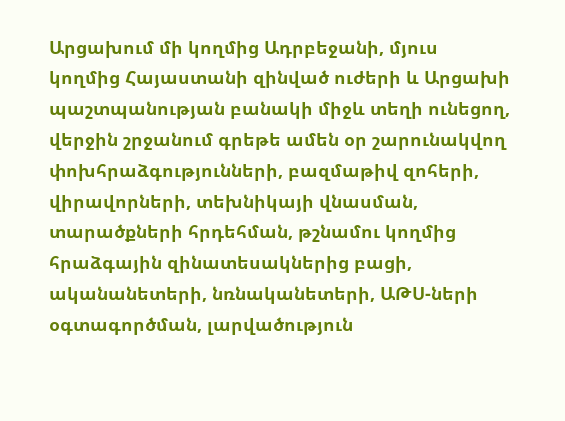Արցախում մի կողմից Ադրբեջանի, մյուս կողմից Հայաստանի զինված ուժերի և Արցախի պաշտպանության բանակի միջև տեղի ունեցող, վերջին շրջանում գրեթե ամեն օր շարունակվող փոխհրաձգությունների, բազմաթիվ զոհերի, վիրավորների, տեխնիկայի վնասման, տարածքների հրդեհման, թշնամու կողմից հրաձգային զինատեսակներից բացի, ականանետերի, նռնականետերի, ԱԹՍ-ների օգտագործման, լարվածություն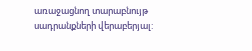առաջացնող տարաբնույթ սադրանքների վերաբերյալ: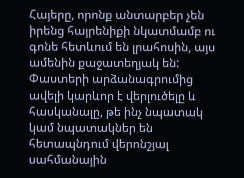Հայերը, որոնք անտարբեր չեն իրենց հայրենիքի նկատմամբ ու գոնե հետևում են լրահոսին, այս ամենին քաջատեղյակ են: Փաստերի արձանագրումից ավելի կարևոր է վերլուծելը և հասկանալը, թե ինչ նպատակ կամ նպատակներ են հետապնդում վերոնշյալ սահմանային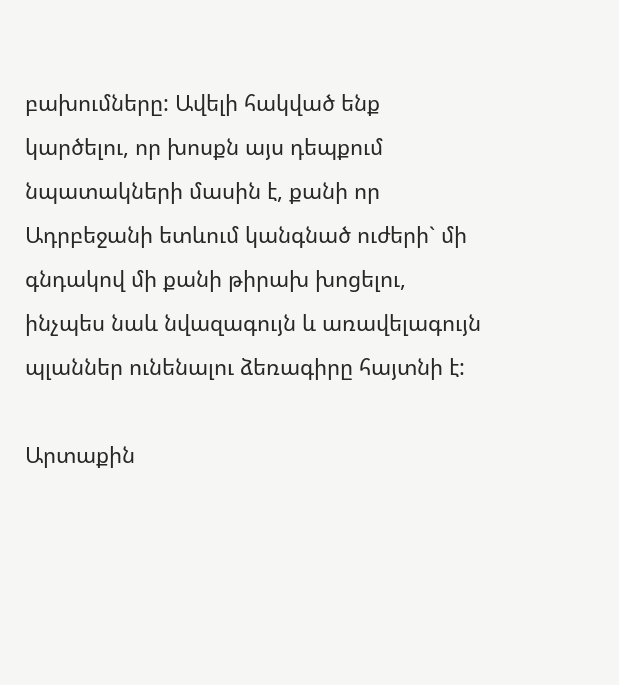բախումները: Ավելի հակված ենք կարծելու, որ խոսքն այս դեպքում նպատակների մասին է, քանի որ Ադրբեջանի ետևում կանգնած ուժերի` մի գնդակով մի քանի թիրախ խոցելու, ինչպես նաև նվազագույն և առավելագույն պլաններ ունենալու ձեռագիրը հայտնի է:

Արտաքին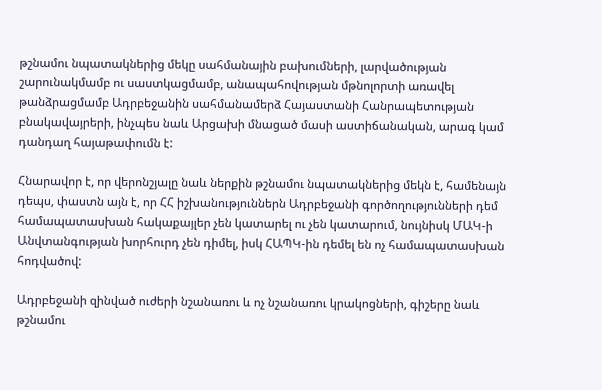թշնամու նպատակներից մեկը սահմանային բախումների, լարվածության շարունակմամբ ու սաստկացմամբ, անապահովության մթնոլորտի առավել թանձրացմամբ Ադրբեջանին սահմանամերձ Հայաստանի Հանրապետության բնակավայրերի, ինչպես նաև Արցախի մնացած մասի աստիճանական, արագ կամ դանդաղ հայաթափումն է:

Հնարավոր է, որ վերոնշյալը նաև ներքին թշնամու նպատակներից մեկն է, համենայն դեպս, փաստն այն է, որ ՀՀ իշխանություններն Ադրբեջանի գործողությունների դեմ համապատասխան հակաքայլեր չեն կատարել ու չեն կատարում, նույնիսկ ՄԱԿ-ի Անվտանգության խորհուրդ չեն դիմել, իսկ ՀԱՊԿ-ին դեմել են ոչ համապատասխան հոդվածով:

Ադրբեջանի զինված ուժերի նշանառու և ոչ նշանառու կրակոցների, գիշերը նաև թշնամու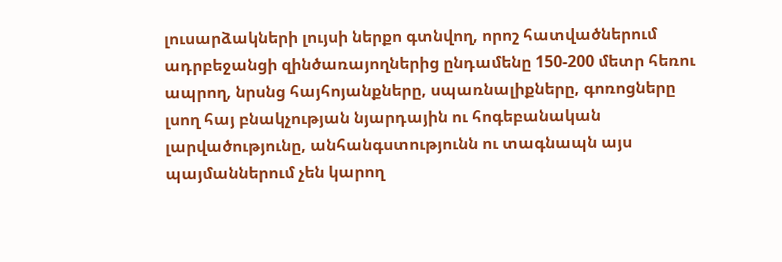լուսարձակների լույսի ներքո գտնվող, որոշ հատվածներում ադրբեջանցի զինծառայողներից ընդամենը 150-200 մետր հեռու ապրող, նրսնց հայհոյանքները, սպառնալիքները, գոռոցները լսող հայ բնակչության նյարդային ու հոգեբանական լարվածությունը, անհանգստությունն ու տագնապն այս պայմաններում չեն կարող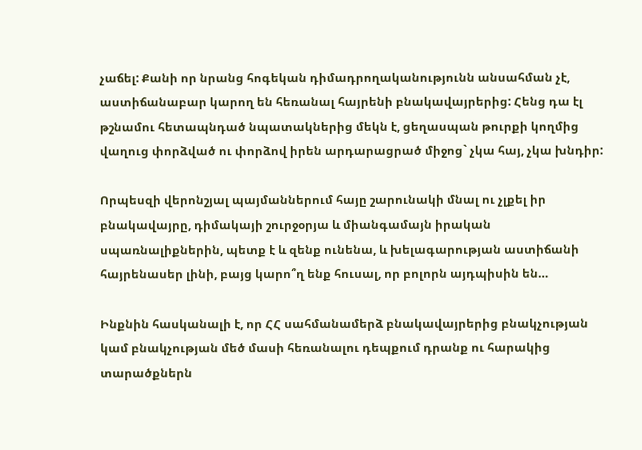չաճել: Քանի որ նրանց հոգեկան դիմադրողականությունն անսահման չէ, աստիճանաբար կարող են հեռանալ հայրենի բնակավայրերից: Հենց դա էլ թշնամու հետապնդած նպատակներից մեկն է, ցեղասպան թուրքի կողմից վաղուց փորձված ու փորձով իրեն արդարացրած միջոց` չկա հայ, չկա խնդիր:

Որպեսզի վերոնշյալ պայմաններում հայը շարունակի մնալ ու չլքել իր բնակավայրը, դիմակայի շուրջօրյա և միանգամայն իրական սպառնալիքներին, պետք է և զենք ունենա, և խելագարության աստիճանի հայրենասեր լինի, բայց կարո՞ղ ենք հուսալ, որ բոլորն այդպիսին են…

Ինքնին հասկանալի է, որ ՀՀ սահմանամերձ բնակավայրերից բնակչության կամ բնակչության մեծ մասի հեռանալու դեպքում դրանք ու հարակից տարածքներն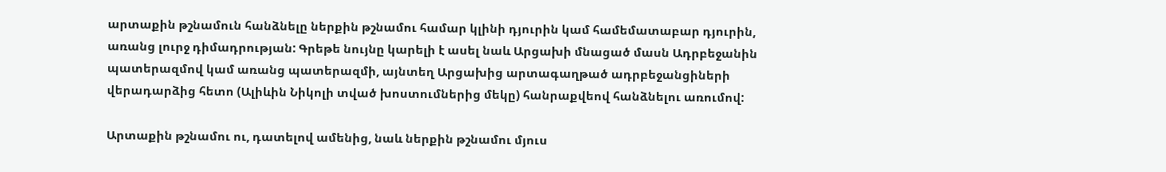արտաքին թշնամուն հանձնելը ներքին թշնամու համար կլինի դյուրին կամ համեմատաբար դյուրին, առանց լուրջ դիմադրության: Գրեթե նույնը կարելի է ասել նաև Արցախի մնացած մասն Ադրբեջանին պատերազմով կամ առանց պատերազմի, այնտեղ Արցախից արտագաղթած ադրբեջանցիների վերադարձից հետո (Ալիևին Նիկոլի տված խոստումներից մեկը) հանրաքվեով հանձնելու առումով:

Արտաքին թշնամու ու, դատելով ամենից, նաև ներքին թշնամու մյուս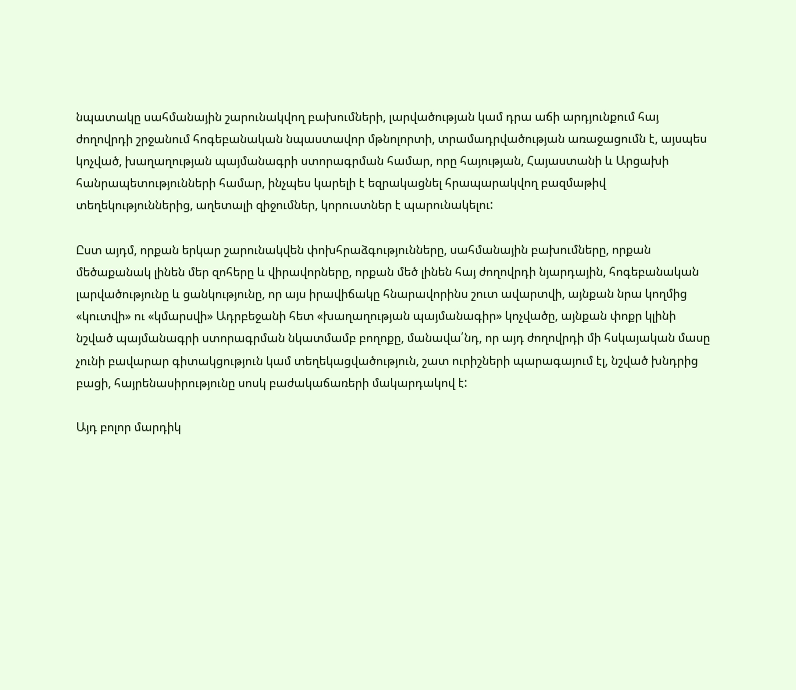նպատակը սահմանային շարունակվող բախումների, լարվածության կամ դրա աճի արդյունքում հայ ժողովրդի շրջանում հոգեբանական նպաստավոր մթնոլորտի, տրամադրվածության առաջացումն է, այսպես կոչված, խաղաղության պայմանագրի ստորագրման համար, որը հայության, Հայաստանի և Արցախի հանրապետությունների համար, ինչպես կարելի է եզրակացնել հրապարակվող բազմաթիվ տեղեկություններից, աղետալի զիջումներ, կորուստներ է պարունակելու:

Ըստ այդմ, որքան երկար շարունակվեն փոխհրաձգությունները, սահմանային բախումները, որքան մեծաքանակ լինեն մեր զոհերը և վիրավորները, որքան մեծ լինեն հայ ժողովրդի նյարդային, հոգեբանական լարվածությունը և ցանկությունը, որ այս իրավիճակը հնարավորինս շուտ ավարտվի, այնքան նրա կողմից «կուտվի» ու «կմարսվի» Ադրբեջանի հետ «խաղաղության պայմանագիր» կոչվածը, այնքան փոքր կլինի նշված պայմանագրի ստորագրման նկատմամբ բողոքը, մանավա՛նդ, որ այդ ժողովրդի մի հսկայական մասը չունի բավարար գիտակցություն կամ տեղեկացվածություն, շատ ուրիշների պարագայում էլ, նշված խնդրից բացի, հայրենասիրությունը սոսկ բաժակաճառերի մակարդակով է:

Այդ բոլոր մարդիկ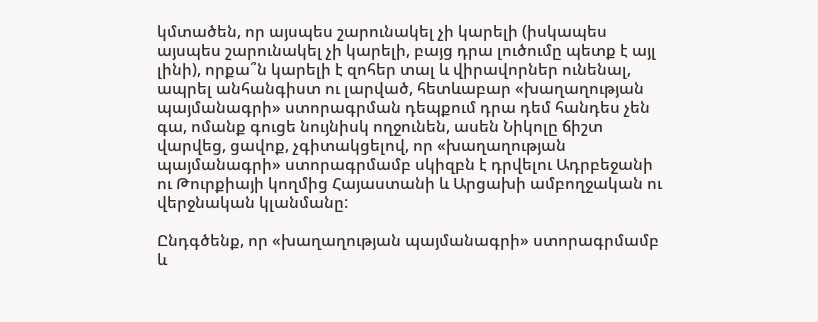կմտածեն, որ այսպես շարունակել չի կարելի (իսկապես այսպես շարունակել չի կարելի, բայց դրա լուծումը պետք է այլ լինի), որքա՞ն կարելի է զոհեր տալ և վիրավորներ ունենալ, ապրել անհանգիստ ու լարված, հետևաբար «խաղաղության պայմանագրի» ստորագրման դեպքում դրա դեմ հանդես չեն գա, ոմանք գուցե նույնիսկ ողջունեն, ասեն Նիկոլը ճիշտ վարվեց, ցավոք, չգիտակցելով, որ «խաղաղության պայմանագրի» ստորագրմամբ սկիզբն է դրվելու Ադրբեջանի ու Թուրքիայի կողմից Հայաստանի և Արցախի ամբողջական ու վերջնական կլանմանը:

Ընդգծենք, որ «խաղաղության պայմանագրի» ստորագրմամբ և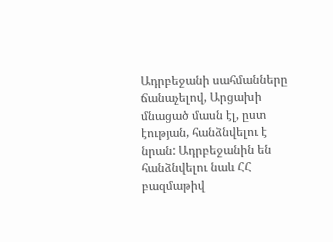Ադրբեջանի սահմանները ճանաչելով, Արցախի մնացած մասն էլ, ըստ էության, հանձնվելու է նրան: Ադրբեջանին են հանձնվելու նաև ՀՀ բազմաթիվ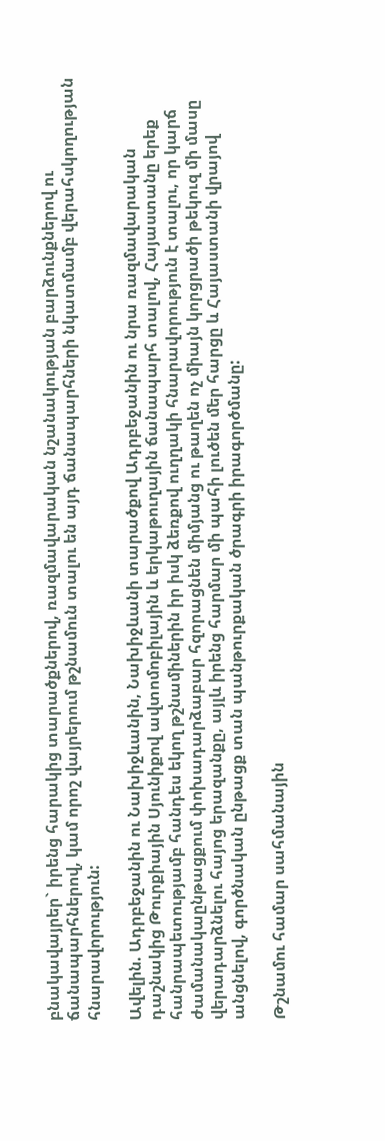բնակավայրեր` իրենց հարակից տարածքներով, ռազմավարական նշանակության բարձունքներով ու ճանապարհներով, կամ որոշ վայրերում թշնամուն տալու են այդ ճանապարհների նկատմամբ վերահսկողության հնարավորություն:

Ավելին. Ադրբեջանին ու Նախիջևանին, Նախիջևանի տարածքով Ադրբեջանին ու նրա ռազմավարական դաշնակից Թուրքիային Սյունիքով ավտոմոբիլային և երկաթուղային ճանապարհ տալով, Հայաստանը երեք հանրապետությամբ հանդես եկող թշնամիներին իր իսկ ձեռքով ուղղակի հնարավորություն է տալու, որ կարճ ժամանակաընթացքում փոխադարձաբար հզորացնեն միմյանց ու թաղեն ոչ միայն կորցրածի թեկուզ մի մասը վերադարձնելու հայոց երազանքը, այլև իրենց հարմար մի պահի լուծեն մեր հարցը և Հայաստանի վրայով անցնելով, գործնական ընթացք տան պանթուրքական ծրագրի իրագործմանը:

Թշնամու համար սահմանային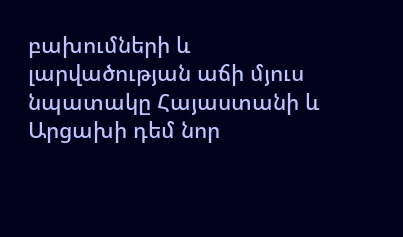բախումների և լարվածության աճի մյուս նպատակը Հայաստանի և Արցախի դեմ նոր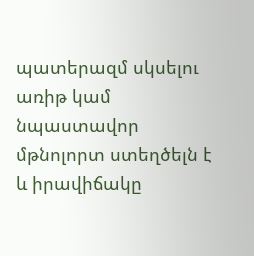պատերազմ սկսելու առիթ կամ նպաստավոր մթնոլորտ ստեղծելն է և իրավիճակը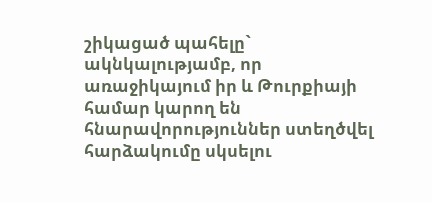շիկացած պահելը` ակնկալությամբ, որ առաջիկայում իր և Թուրքիայի համար կարող են հնարավորություններ ստեղծվել հարձակումը սկսելու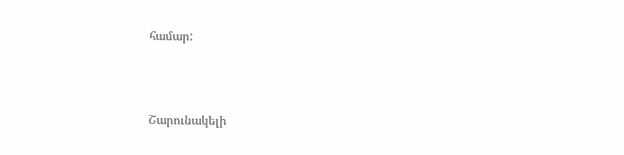համար:



Շարունակելի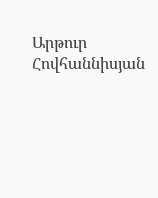Արթուր Հովհաննիսյան